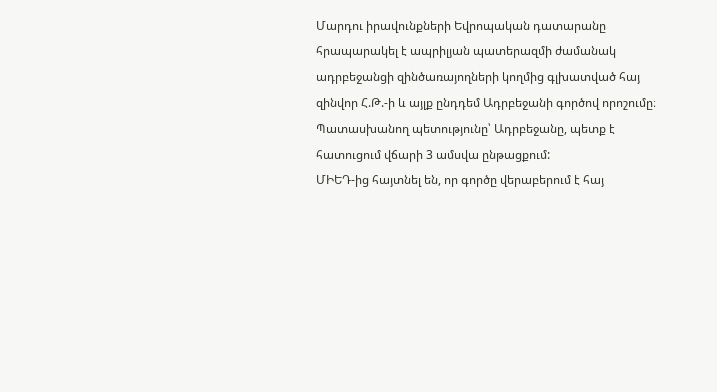Մարդու իրավունքների Եվրոպական դատարանը հրապարակել է ապրիլյան պատերազմի ժամանակ ադրբեջանցի զինծառայողների կողմից գլխատված հայ զինվոր Հ.Թ.-ի և այլք ընդդեմ Ադրբեջանի գործով որոշումը։
Պատասխանող պետությունը՝ Ադրբեջանը, պետք է հատուցում վճարի 3 ամսվա ընթացքում:
ՄԻԵԴ-ից հայտնել են, որ գործը վերաբերում է հայ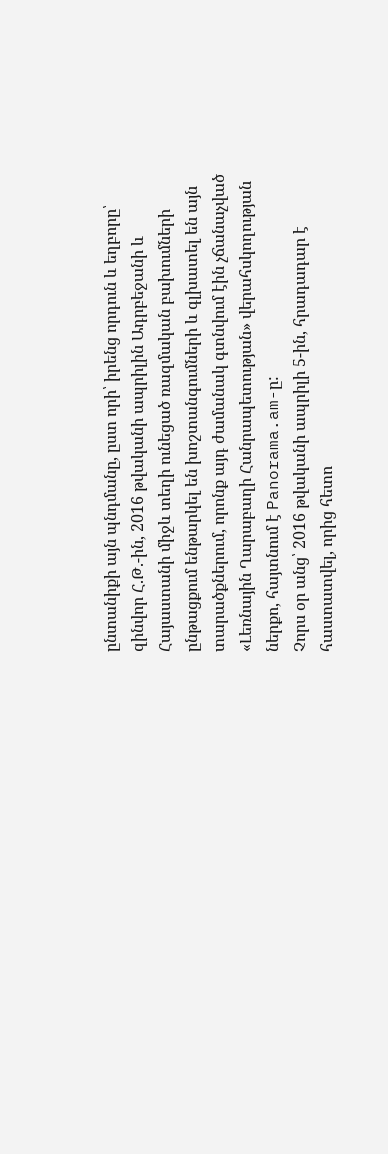ընտանիքի այն պնդմանը, ըստ որի՝ իրենց որդուն և եղբորը՝ զինվոր Հ.Թ.-ին, 2016 թվականի ապրիլին Ադրբեջանի և Հայաստանի միջև տեղի ունեցած ռազմական բախումների ընթացքում ենթարկել են խոշտանգումների և գլխատել են այն տարածքներում, որոնք այդ ժամանակ գտնվում էին չճանաչված «Լեռնային Ղարաբաղի Հանրապետության» վերահսկողության ներքո, հայտնում է Panorama.am-ը:
Չորս օր անց՝ 2016 թվականի ապրիլի 5-ին, հրադադար է հաստատվել, որից հետո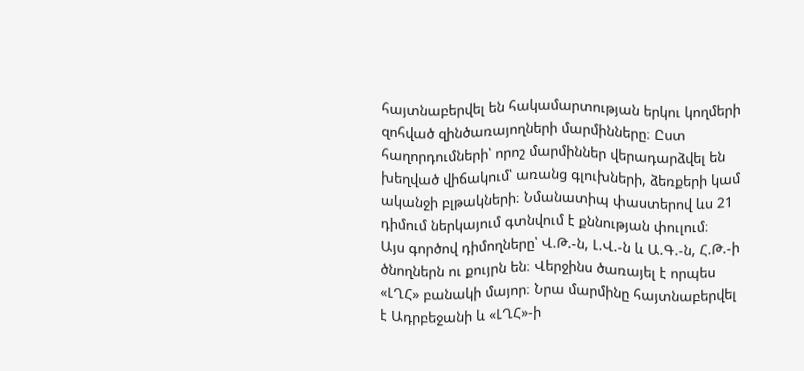հայտնաբերվել են հակամարտության երկու կողմերի զոհված զինծառայողների մարմինները։ Ըստ հաղորդումների՝ որոշ մարմիններ վերադարձվել են խեղված վիճակում՝ առանց գլուխների, ձեռքերի կամ ականջի բլթակների։ Նմանատիպ փաստերով ևս 21 դիմում ներկայում գտնվում է քննության փուլում։
Այս գործով դիմողները՝ Վ.Թ.-ն, Լ.Վ.-ն և Ա.Գ.-ն, Հ.Թ.-ի ծնողներն ու քույրն են։ Վերջինս ծառայել է որպես «ԼՂՀ» բանակի մայոր։ Նրա մարմինը հայտնաբերվել է Ադրբեջանի և «ԼՂՀ»-ի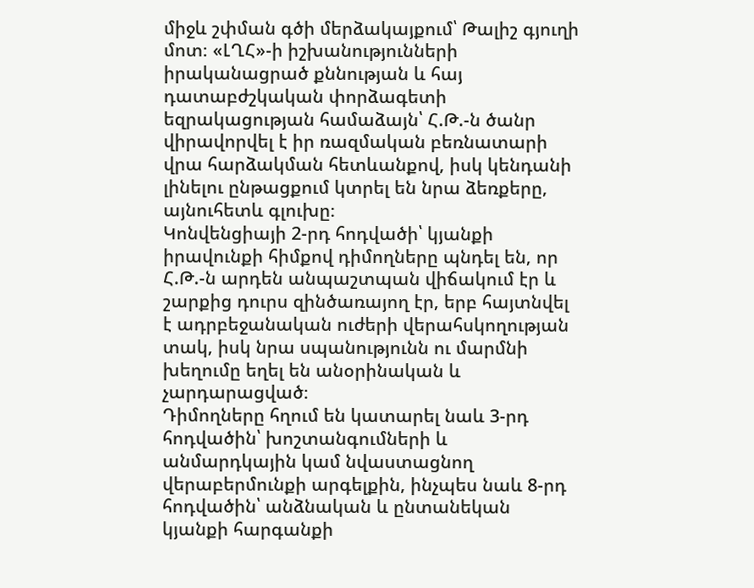միջև շփման գծի մերձակայքում՝ Թալիշ գյուղի մոտ։ «ԼՂՀ»-ի իշխանությունների իրականացրած քննության և հայ դատաբժշկական փորձագետի եզրակացության համաձայն՝ Հ.Թ.-ն ծանր վիրավորվել է իր ռազմական բեռնատարի վրա հարձակման հետևանքով, իսկ կենդանի լինելու ընթացքում կտրել են նրա ձեռքերը, այնուհետև գլուխը։
Կոնվենցիայի 2-րդ հոդվածի՝ կյանքի իրավունքի հիմքով դիմողները պնդել են, որ Հ.Թ.-ն արդեն անպաշտպան վիճակում էր և շարքից դուրս զինծառայող էր, երբ հայտնվել է ադրբեջանական ուժերի վերահսկողության տակ, իսկ նրա սպանությունն ու մարմնի խեղումը եղել են անօրինական և չարդարացված։
Դիմողները հղում են կատարել նաև 3-րդ հոդվածին՝ խոշտանգումների և անմարդկային կամ նվաստացնող վերաբերմունքի արգելքին, ինչպես նաև 8-րդ հոդվածին՝ անձնական և ընտանեկան կյանքի հարգանքի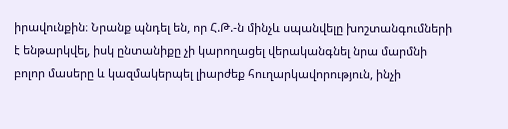իրավունքին։ Նրանք պնդել են, որ Հ.Թ.-ն մինչև սպանվելը խոշտանգումների է ենթարկվել, իսկ ընտանիքը չի կարողացել վերականգնել նրա մարմնի բոլոր մասերը և կազմակերպել լիարժեք հուղարկավորություն, ինչի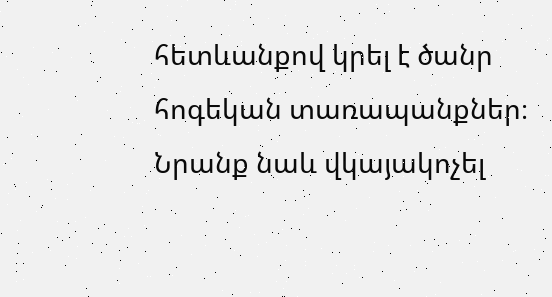հետևանքով կրել է ծանր հոգեկան տառապանքներ։ Նրանք նաև վկայակոչել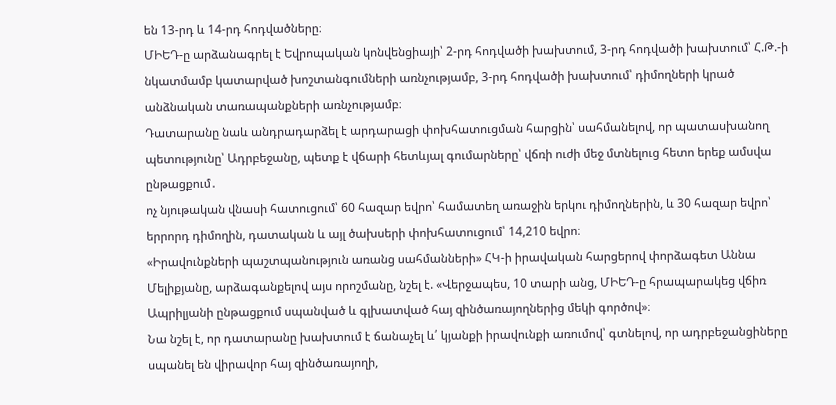են 13-րդ և 14-րդ հոդվածները։
ՄԻԵԴ-ը արձանագրել է Եվրոպական կոնվենցիայի՝ 2-րդ հոդվածի խախտում, 3-րդ հոդվածի խախտում՝ Հ.Թ.-ի նկատմամբ կատարված խոշտանգումների առնչությամբ, 3-րդ հոդվածի խախտում՝ դիմողների կրած անձնական տառապանքների առնչությամբ։
Դատարանը նաև անդրադարձել է արդարացի փոխհատուցման հարցին՝ սահմանելով, որ պատասխանող պետությունը՝ Ադրբեջանը, պետք է վճարի հետևյալ գումարները՝ վճռի ուժի մեջ մտնելուց հետո երեք ամսվա ընթացքում․
ոչ նյութական վնասի հատուցում՝ 60 հազար եվրո՝ համատեղ առաջին երկու դիմողներին, և 30 հազար եվրո՝ երրորդ դիմողին, դատական և այլ ծախսերի փոխհատուցում՝ 14,210 եվրո։
«Իրավունքների պաշտպանություն առանց սահմանների» ՀԿ-ի իրավական հարցերով փորձագետ Աննա Մելիքյանը, արձագանքելով այս որոշմանը, նշել է. «Վերջապես, 10 տարի անց, ՄԻԵԴ-ը հրապարակեց վճիռ Ապրիլյանի ընթացքում սպանված և գլխատված հայ զինծառայողներից մեկի գործով»։
Նա նշել է, որ դատարանը խախտում է ճանաչել և՛ կյանքի իրավունքի առումով՝ գտնելով, որ ադրբեջանցիները սպանել են վիրավոր հայ զինծառայողի,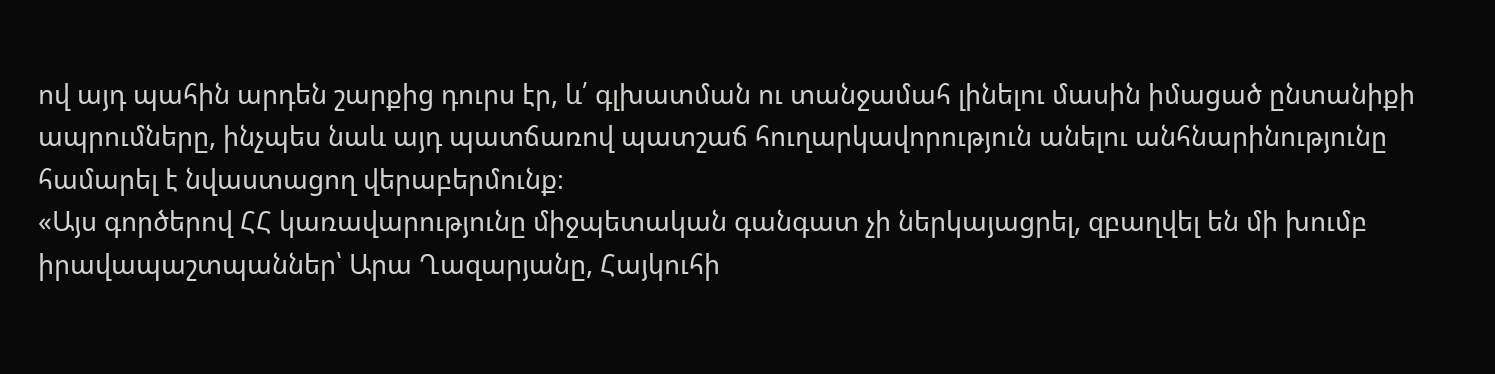ով այդ պահին արդեն շարքից դուրս էր, և՛ գլխատման ու տանջամահ լինելու մասին իմացած ընտանիքի ապրումները, ինչպես նաև այդ պատճառով պատշաճ հուղարկավորություն անելու անհնարինությունը համարել է նվաստացող վերաբերմունք։
«Այս գործերով ՀՀ կառավարությունը միջպետական գանգատ չի ներկայացրել, զբաղվել են մի խումբ իրավապաշտպաններ՝ Արա Ղազարյանը, Հայկուհի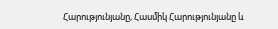Հարությունյանը, Հասմիկ Հարությունյանը և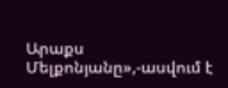Արաքս Մելքոնյանը»,-ասվում է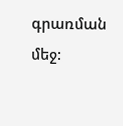գրառման մեջ: